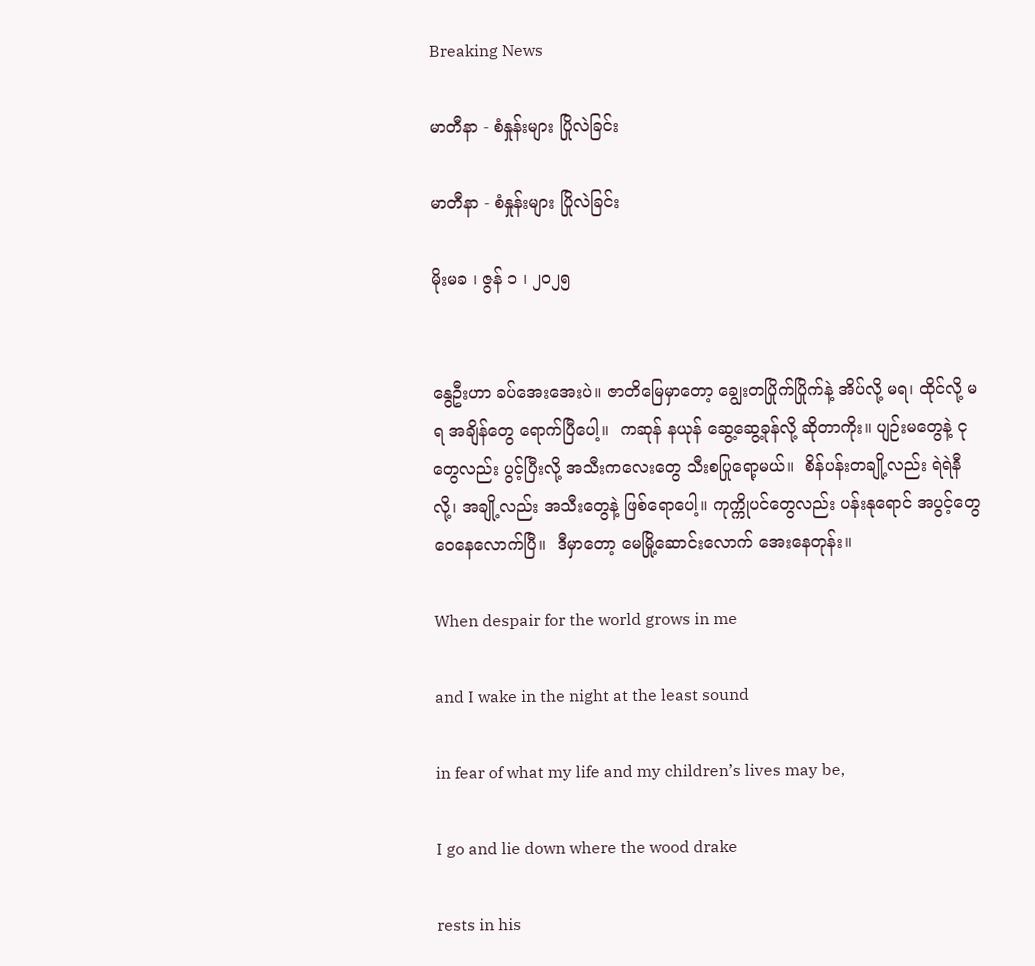Breaking News

မာတီနာ - စံနှုန်းများ ပြိုလဲခြင်း

မာတီနာ - စံနှုန်းများ ပြိုလဲခြင်း

မိုးမခ ၊ ဇွန် ၁ ၊ ၂၀၂၅


နွေဦးဟာ ခပ်အေးအေးပဲ။ ဇာတိမြေမှာတော့ ချွေးတပြိုက်ပြိုက်နဲ့ အိပ်လို့ မရ၊ ထိုင်လို့ မရ အချိန်တွေ ရောက်ပြီပေါ့။  ကဆုန် နယုန် ဆွေ့ဆွေ့ခုန်လို့ ဆိုတာကိုး။ ပျဉ်းမတွေနဲ့ ငု တွေလည်း ပွင့်ပြီးလို့ အသီးကလေးတွေ သီးစပြုရော့မယ်။  စိန်ပန်းတချို့လည်း ရဲရဲနီလို့၊ အချို့လည်း အသီးတွေနဲ့ ဖြစ်ရောပေါ့။ ကုက္ကိုပင်တွေလည်း ပန်း‌နုရောင် အပွင့်တွေ ဝေနေလောက်ပြီ။  ဒီမှာတော့ မေမြို့ဆောင်းလောက် အေးနေတုန်း။

When despair for the world grows in me

and I wake in the night at the least sound

in fear of what my life and my children’s lives may be,

I go and lie down where the wood drake

rests in his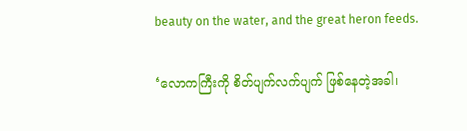beauty on the water, and the great heron feeds.

‘လောကကြီးကို စိတ်ပျက်လက်ပျက် ဖြစ်နေတဲ့အခါ၊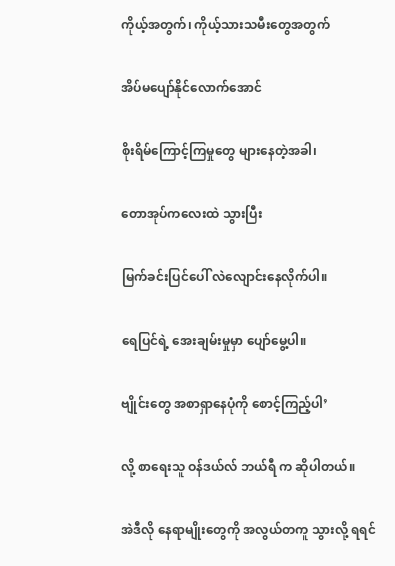ကိုယ့်အတွက်၊ ကိုယ့်သားသမီးတွေအတွက်

အိပ်မပျော်နိုင်လောက်အောင်

စိုးရိမ်ကြောင့်ကြမှုတွေ များနေတဲ့အခါ၊

တောအုပ်ကလေးထဲ သွားပြီး

မြက်ခင်းပြင်ပေါ် လဲလျောင်းနေလိုက်ပါ။

ရေပြင်ရဲ့ အေးချမ်းမှုမှာ ပျော်မွေ့ပါ။

ဗျိုင်းတွေ အစာရှာနေပုံကို စောင့်ကြည့်ပါ’

လို့ စာရေးသူ ဝန်ဒယ်လ် ဘယ်ရီ က ဆိုပါတယ်။

အဲဒီလို နေရာမျိုးတွေကို အလွယ်တကူ သွားလို့ ရရင်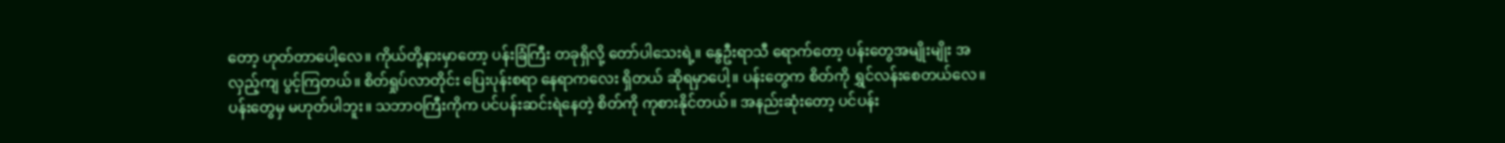တော့ ဟုတ်တာပေါ့လေ။ ကိုယ်တို့နားမှာတော့ ပန်းခြံကြီး တခုရှိလို့ တော်ပါသေးရဲ့။ နွေဦးရာသီ ရောက်တော့ ပန်းတွေအမျိုးမျိုး အလှည့်ကျ ပွင့်ကြတယ်။ စိတ်ရှုပ်လာတိုင်း ပြေးပုန်းစရာ နေရာကလေး ရှိတယ် ဆိုရမှာပေါ့။ ပန်းတွေက စိတ်ကို ရွှင်လန်းစေတယ်လေ။ ပန်းတွေမှ မဟုတ်ပါဘူး။ သဘာဝကြီးကိုက ပင်ပန်းဆင်းရဲနေတဲ့ စိတ်ကို ကုစားနိုင်တယ်။ အနည်းဆုံးတော့ ပင်ပန်း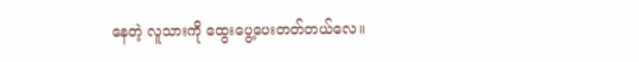နေတဲ့ လူသားကို ထွေးပွေ့ပေးတတ်တယ်လေ။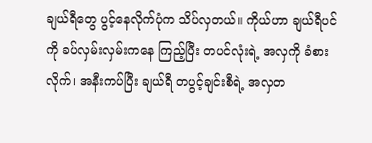ချယ်ရီတွေ ပွင့်နေလိုက်ပုံက သိပ်လှတယ်။ ကိုယ်ဟာ ချယ်ရီပင်ကို ခပ်လှမ်းလှမ်းကနေ ကြည့်ပြီး တပင်လုံးရဲ့ အလှကို ခံစားလိုက်၊ အနီးကပ်ပြီး ချယ်ရီ တပွင့်ချင်းစီရဲ့ အလှတ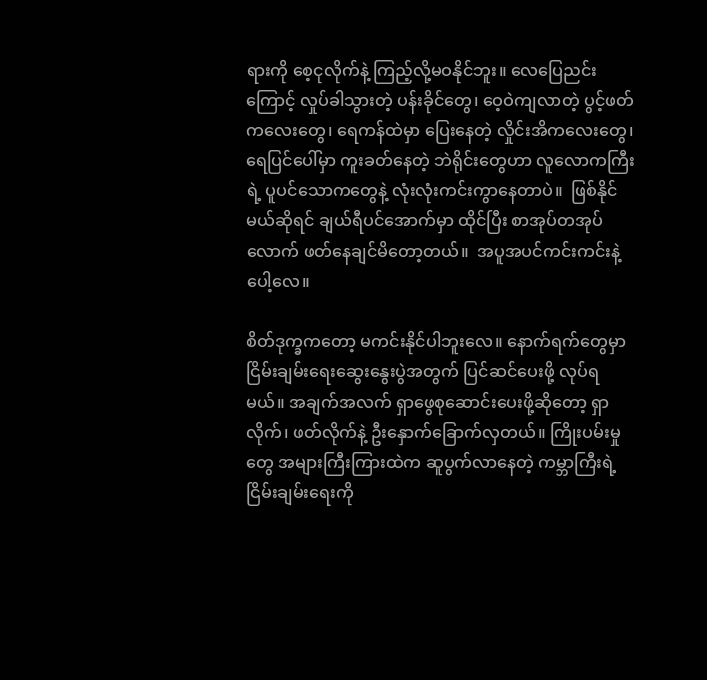ရားကို စေ့ငုလိုက်နဲ့ ကြည့်လို့မဝနိုင်ဘူး။ လေပြေညင်းကြောင့် လှုပ်ခါသွားတဲ့ ပန်းခိုင်တွေ၊ ဝေ့ဝဲကျလာတဲ့ ပွင့်ဖတ်ကလေးတွေ၊ ရေကန်ထဲမှာ ပြေးနေတဲ့ လှိုင်းအိကလေးတွေ၊ ရေပြင်ပေါ်မှာ ကူးခတ်နေတဲ့ ဘဲရိုင်းတွေဟာ လူလောကကြီးရဲ့ ပူပင်သောကတွေနဲ့ လုံးလုံးကင်းကွာနေတာပဲ။  ဖြစ်နိုင်မယ်ဆိုရင် ချယ်ရီပင်အောက်မှာ ထိုင်ပြီး စာအုပ်တအုပ်လောက် ဖတ်နေချင်မိတော့တယ်။  အပူအပင်ကင်းကင်းနဲ့ပေါ့လေ။

စိတ်ဒုက္ခကတော့ မကင်းနိုင်ပါဘူးလေ။ နောက်ရက်တွေမှာ ငြိမ်းချမ်းရေးဆွေးနွေးပွဲအတွက် ပြင်ဆင်ပေးဖို့ လုပ်ရမယ်။ အချက်အလက် ရှာဖွေစုဆောင်းပေးဖို့ဆိုတော့ ရှာလိုက်၊ ဖတ်လိုက်နဲ့ ဦးနှောက်ခြောက်လှတယ်။ ကြိုးပမ်းမှုတွေ အများကြီးကြားထဲက ဆူပွက်လာနေတဲ့ ကမ္ဘာကြီးရဲ့ ငြိမ်းချမ်းရေးကို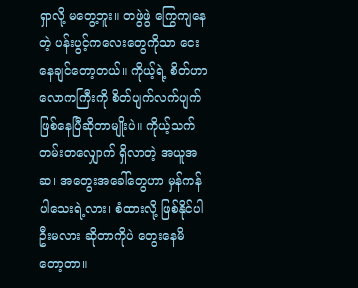ရှာလို့ မတွေ့ဘူး။ တဖွဲဖွဲ ကြွေကျနေတဲ့ ပန်းပွင့်ကလေးတွေကိုသာ ငေးနေချင်တော့တယ်။ ကိုယ့်ရဲ့ စိတ်ဟာ လောကကြီးကို စိတ်ပျက်လက်ပျက် ဖြစ်နေပြီဆိုတာမျိုးပဲ။ ကိုယ့်သက်တမ်းတလျှောက် ရှိလာတဲ့ အယူအဆ၊ အတွေးအခေါ်တွေဟာ မှန်ကန်ပါသေးရဲ့လား၊ စံထားလို့ ဖြစ်နိုင်ပါဦးမလား ဆိုတာကိုပဲ တွေးနေမိတော့တာ။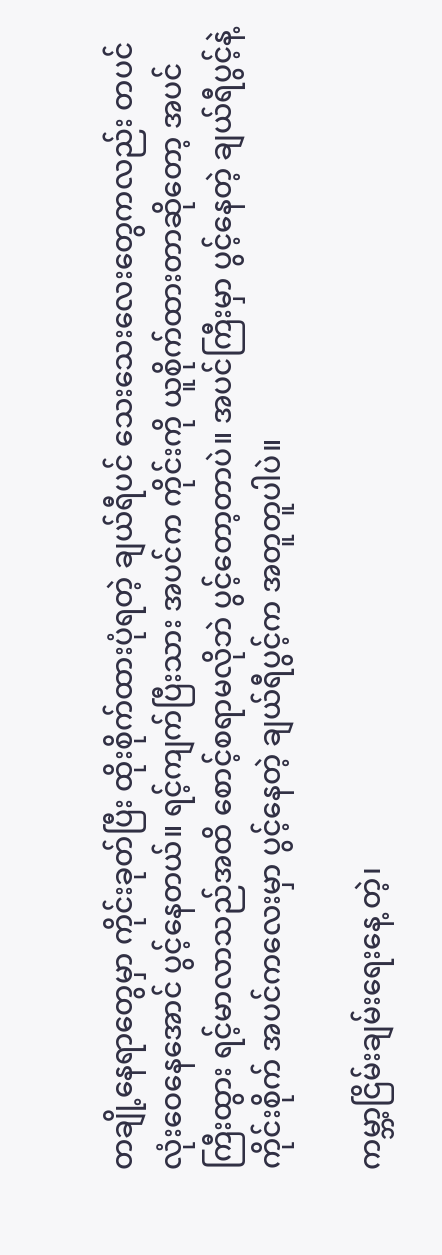တချို့နေရာတွေမှာ ကိုင်းခုတ်ပြီး ထိုးစိုက်ထားပုံရတဲ့ ချယ်ရီပင် သေးသေးလေးတွေကလည်း တပင်လုံးဝေနေအောင် ပွင့်နေတယ်။ ရင့်ကျက်ပြီးသား အပင်က ကိုင်းကို ယူစိုက်ထားတာဆိုတော့ အပင်ကြီးထွား ရင့်မာလာသည်အထိ စောင့်စရာမလိုဘဲ ပွင့်တော့တာပဲ။ အပင်ကြီးမှာ ပွင့်နေတဲ့ ချယ်ရီပွင့်နဲ့ ကိုင်းစိုက် အပင်ကလေးမှာ ပွင့်နေတဲ့ ချယ်ရီပွင့်က အတူတူပါပဲ။

ကမ္ဘာ့ငြိမ်းချမ်းရေးနေ့ တဲ့၊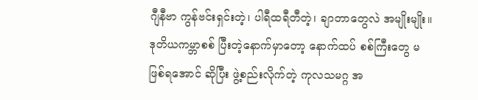ဂျီနီဗာ ကွန်ဗင်းရှင်းတဲ့၊ ပါရီထရီတီတဲ့၊ ချာတာတွေလဲ အမျိုးမျိုး။ ဒုတိယကမ္ဘာစစ် ပြီးတဲ့နောက်မှာတော့ နောက်ထပ် စစ်ကြီးတွေ မဖြစ်ရအောင် ဆိုပြီး ဖွဲ့စည်းလိုက်တဲ့ ကုလသမဂ္ဂ အ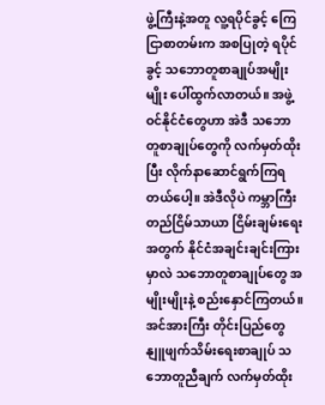ဖွဲ့ကြီးနဲ့အတူ လူ့ရပိုင်ခွင့် ကြေငြာစာတမ်းက အစပြုတဲ့ ရပိုင်ခွင့် သဘောတူစာချုပ်အမျိုးမျိုး ပေါ်ထွက်လာတယ်။ အဖွဲ့ဝင်နိုင်ငံတွေဟာ အဲဒီ သဘောတူစာချုပ်တွေကို လက်မှတ်ထိုးပြီး လိုက်နာဆောင်ရွက်ကြရတယ်ပေါ့။ အဲဒီလိုပဲ ကမ္ဘာကြီး တည်ငြိမ်သာယာ ငြိမ်းချမ်းရေးအတွက် နိုင်ငံအချင်းချင်းကြားမှာလဲ သဘောတူစာချုပ်တွေ အမျိုးမျိုးနဲ့ စည်းနှောင်ကြတယ်။ အင်အားကြီး တိုင်းပြည်တွေ နျူဖျက်သိမ်းရေးစာချုပ် သဘောတူညီချက် လက်မှတ်ထိုး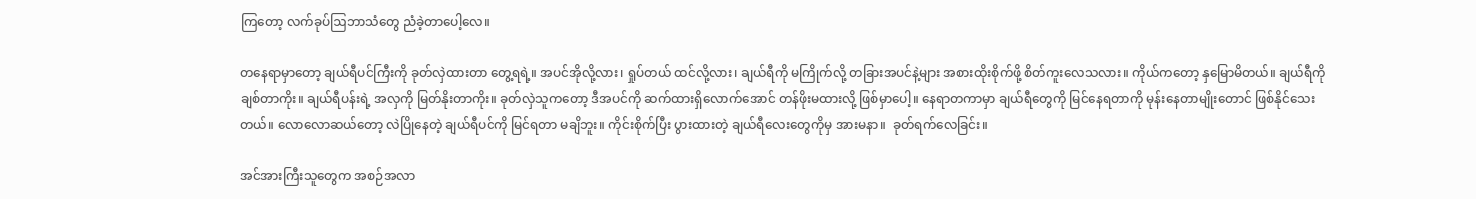ကြတော့ လက်ခုပ်ဩဘာသံတွေ ညံခဲ့တာပေါ့လေ။

တနေရာမှာတော့ ချယ်ရီပင်ကြီးကို ခုတ်လှဲထားတာ တွေ့ရရဲ့။ အပင်အိုလို့လား၊ ရှုပ်တယ် ထင်လို့လား၊ ချယ်ရီကို မကြိုက်လို့ တခြားအပင်နဲ့များ အစားထိုးစိုက်ဖို့ စိတ်ကူးလေသလား။ ကိုယ်ကတော့ နှမြောမိတယ်။ ချယ်ရီကို ချစ်တာကိုး။ ချယ်ရီပန်းရဲ့ အလှကို မြတ်နိုးတာကိုး။ ခုတ်လှဲသူကတော့ ဒီအပင်ကို ဆက်ထားရှိလောက်အောင် တန်ဖိုးမထားလို့ ဖြစ်မှာပေါ့။ နေရာတကာမှာ ချယ်ရီတွေကို မြင်နေရတာကို မုန်းနေတာမျိုးတောင် ဖြစ်နိုင်သေးတယ်။ လောလောဆယ်တော့ လဲပြိုနေတဲ့ ချယ်ရီပင်ကို မြင်ရတာ မချိဘူး။ ကိုင်းစိုက်ပြီး ပွားထားတဲ့ ချယ်ရီလေးတွေကိုမှ အားမနာ။  ခုတ်ရက်လေခြင်း။

အင်အားကြီးသူတွေက အစဉ်အလာ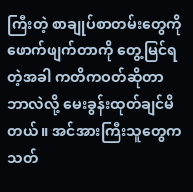ကြီးတဲ့ စာချုပ်စာတမ်းတွေကို ဖောက်ဖျက်တာကို တွေ့မြင်ရတဲ့အခါ ကတိကဝတ်ဆိုတာ ဘာလဲလို့ မေးခွန်းထုတ်ချင်မိတယ်။ အင်အားကြီးသူတွေက သတ်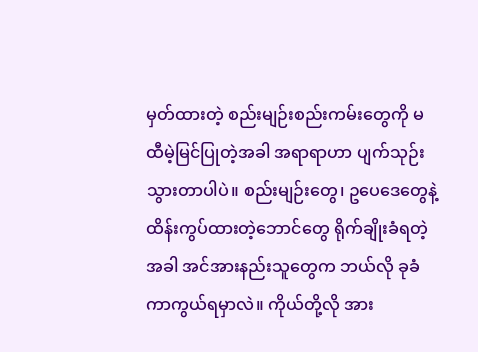မှတ်ထားတဲ့ စည်းမျဉ်းစည်းကမ်းတွေကို မထီမဲ့မြင်ပြုတဲ့အခါ အရာရာဟာ ပျက်သုဉ်းသွားတာပါပဲ။ စည်းမျဉ်းတွေ၊ ဥပေဒေတွေနဲ့ ထိန်းကွပ်ထားတဲ့ဘောင်တွေ ရိုက်ချိုးခံရတဲ့အခါ အင်အားနည်းသူတွေက ဘယ်လို ခုခံကာကွယ်ရမှာလဲ။ ကိုယ်တို့လို အား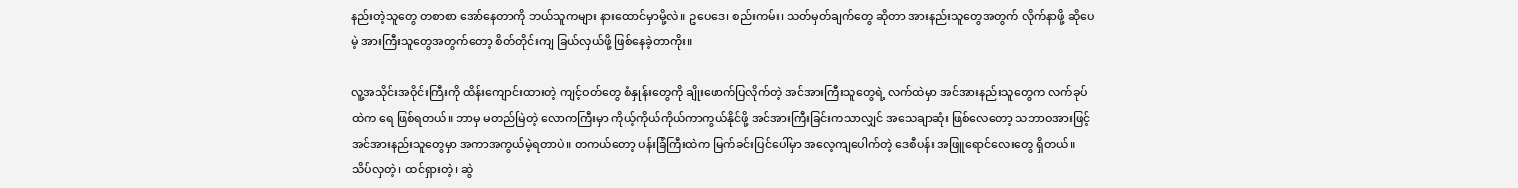နည်းတဲ့သူတွေ တစာစာ အော်နေတာကို ဘယ်သူကများ နားထောင်မှာမို့လဲ။ ဥပေဒေ၊ စည်းကမ်း၊ သတ်မှတ်ချက်တွေ ဆိုတာ အားနည်းသူတွေအတွက် လိုက်နာဖို့ ဆိုပေမဲ့ အားကြီးသူတွေအတွက်တော့ စိတ်တိုင်းကျ ခြယ်လှယ်ဖို့ ဖြစ်နေခဲ့တာကိုး။

လူ့အသိုင်းအဝိုင်းကြီးကို ထိန်းကျောင်းထားတဲ့ ကျင့်ဝတ်တွေ စံနှုန်းတွေကို ချိုးဖောက်ပြလိုက်တဲ့ အင်အားကြီးသူတွေရဲ့ လက်ထဲမှာ အင်အားနည်းသူတွေက လက်ခုပ်ထဲက ရေ ဖြစ်ရတယ်။ ဘာမှ မတည်မြဲတဲ့ လောကကြီးမှာ ကိုယ့်ကိုယ်ကိုယ်ကာကွယ်နိုင်ဖို့ အင်အားကြီးခြင်းကသာလျှင် အသေချာဆုံး ဖြစ်လေတော့ သဘာဝအားဖြင့် အင်အားနည်းသူတွေမှာ အကာအကွယ်မဲ့ရတာပဲ။ တကယ်တော့ ပန်းခြံကြီးထဲက မြက်ခင်းပြင်ပေါ်မှာ အလေ့ကျပေါက်တဲ့ ဒေစီပန်း အဖြူရောင်လေးတွေ ရှိတယ်။ သိပ်လှတဲ့၊ ထင်ရှားတဲ့၊ ဆွဲ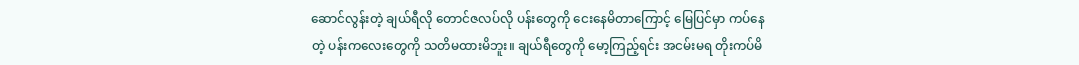ဆောင်လွန်းတဲ့ ချယ်ရီလို တောင်ဇလပ်လို ပန်းတွေကို ငေးနေမိတာကြောင့် မြေပြင်မှာ ကပ်နေတဲ့ ပန်းကလေးတွေကို သတိမထားမိဘူး။ ချယ်ရီတွေကို မော့ကြည့်ရင်း အငမ်းမရ တိုးကပ်မိ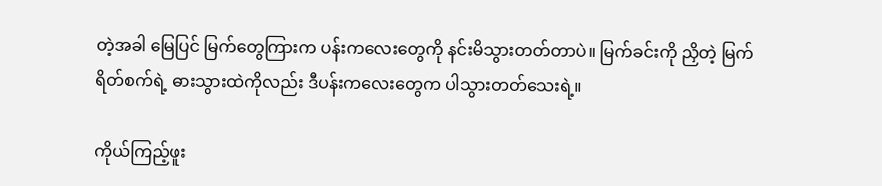တဲ့အခါ မြေပြင် မြက်တွေကြားက ပန်းကလေးတွေကို နင်းမိသွားတတ်တာပဲ။ မြက်ခင်းကို ညှိတဲ့ မြက်ရိတ်စက်ရဲ့ ဓားသွားထဲကိုလည်း ဒီပန်းကလေးတွေက ပါသွားတတ်သေးရဲ့။

ကိုယ်ကြည့်ဖူး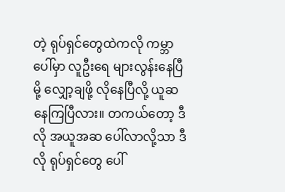တဲ့ ရုပ်ရှင်တွေထဲကလို ကမ္ဘာပေါ်မှာ လူဦးရေ များလွန်းနေပြီမို့ လျှော့ချဖို့ လိုနေပြီလို့ ယူဆနေကြပြီလား။ တကယ်တော့ ဒီလို အယူအဆ ပေါ်လာလို့သာ ဒီလို ရုပ်ရှင်တွေ ပေါ်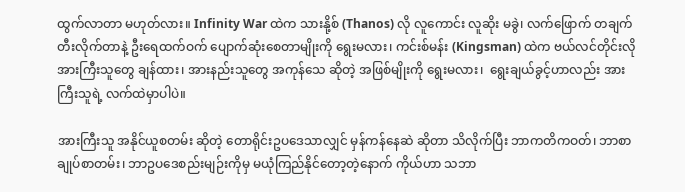ထွက်လာတာ မဟုတ်လား။ Infinity War ထဲက သားနို့စ် (Thanos) လို လူကောင်း လူဆိုး မခွဲ၊ လက်ဖြောက် တချက်တီးလိုက်တာနဲ့ ဦးရေထက်ဝက် ပျောက်ဆုံးစေတာမျိုးကို ရွေးမလား၊ ကင်းစ်မန်း (Kingsman) ထဲက ဗယ်လင်တိုင်းလို အားကြီးသူတွေ ချန်ထား၊ အားနည်းသူတွေ အကုန်သေ ဆိုတဲ့ အဖြစ်မျိုးကို ရွေးမလား၊  ရွေးချယ်ခွင့်ဟာလည်း အားကြီးသူရဲ့ လက်ထဲမှာပါပဲ။

အားကြီးသူ အနိုင်ယူစတမ်း ဆိုတဲ့ တောရိုင်းဥပဒေသာလျှင် မှန်ကန်နေဆဲ ဆိုတာ သိလိုက်ပြီး ဘာကတိကဝတ်၊ ဘာစာချုပ်စာတမ်း၊ ဘာဥပဒေစည်းမျဉ်းကိုမှ မယုံကြည်နိုင်တော့တဲ့နောက် ကိုယ်ဟာ သဘာ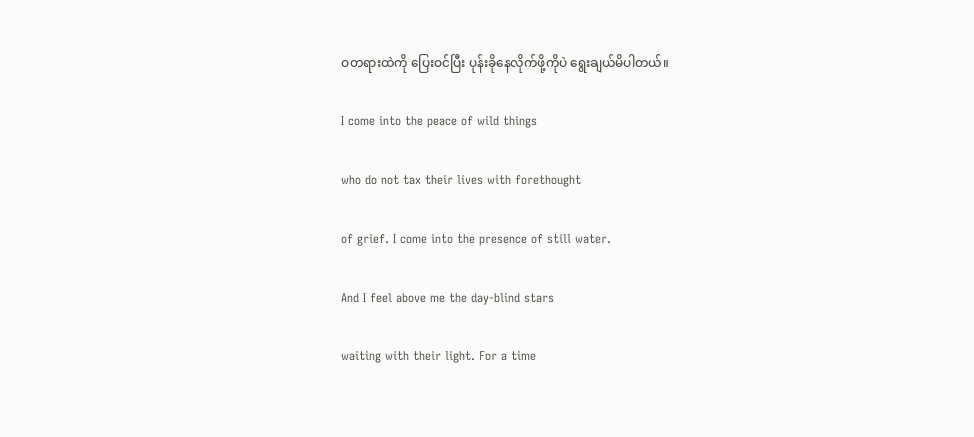ဝတရားထဲကို ပြေးဝင်ပြီး ပုန်းခိုနေလိုက်ဖို့ကိုပဲ ရွေးချယ်မိပါတယ်။

I come into the peace of wild things

who do not tax their lives with forethought

of grief. I come into the presence of still water.

And I feel above me the day-blind stars

waiting with their light. For a time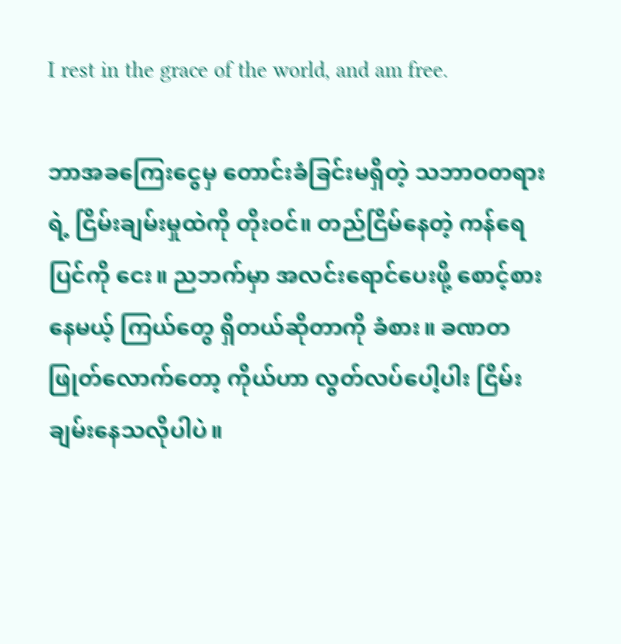I rest in the grace of the world, and am free.

ဘာအခကြေးငွေမှ တောင်းခံခြင်းမရှိတဲ့ သဘာဝတရားရဲ့ ငြိမ်းချမ်းမှုထဲကို တိုးဝင်။ တည်ငြိမ်နေတဲ့ ကန်ရေပြင်ကို ငေး။ ညဘက်မှာ အလင်းရောင်ပေးဖို့ စောင့်စားနေမယ့် ကြယ်တွေ ရှိတယ်ဆိုတာကို ခံစား။ ခဏတဖြုတ်လောက်တော့ ကိုယ်ဟာ လွတ်လပ်ပေါ့ပါး ငြိမ်းချမ်းနေသလိုပါပဲ။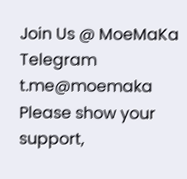Join Us @ MoeMaKa Telegram
t.me@moemaka
Please show your support,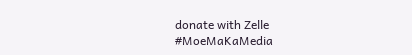donate with Zelle
#MoeMaKaMedia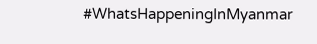#WhatsHappeningInMyanmar